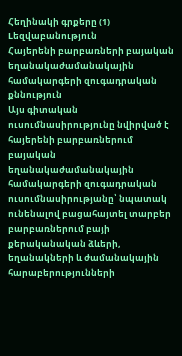Հեղինակի գրքերը (1)
Lեզվաբանություն
Հայերենի բարբառների բայական եղանակաժամանակային համակարգերի զուգադրական քննություն
Այս գիտական ուսումնասիրությունը նվիրված է հայերենի բարբառներում բայական եղանակաժամանակային համակարգերի զուգադրական ուսումնասիրությանը՝ նպատակ ունենալով բացահայտել տարբեր բարբառներում բայի քերականական ձևերի, եղանակների և ժամանակային հարաբերությունների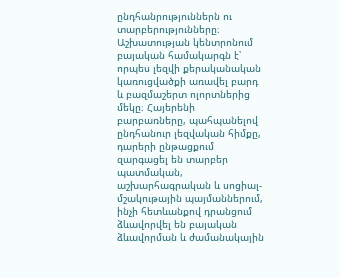ընդհանրություններն ու տարբերությունները։ Աշխատության կենտրոնում բայական համակարգն է՝ որպես լեզվի քերականական կառուցվածքի առավել բարդ և բազմաշերտ ոլորտներից մեկը։ Հայերենի բարբառները, պահպանելով ընդհանուր լեզվական հիմքը, դարերի ընթացքում զարգացել են տարբեր պատմական, աշխարհագրական և սոցիալ-մշակութային պայմաններում, ինչի հետևանքով դրանցում ձևավորվել են բայական ձևավորման և ժամանակային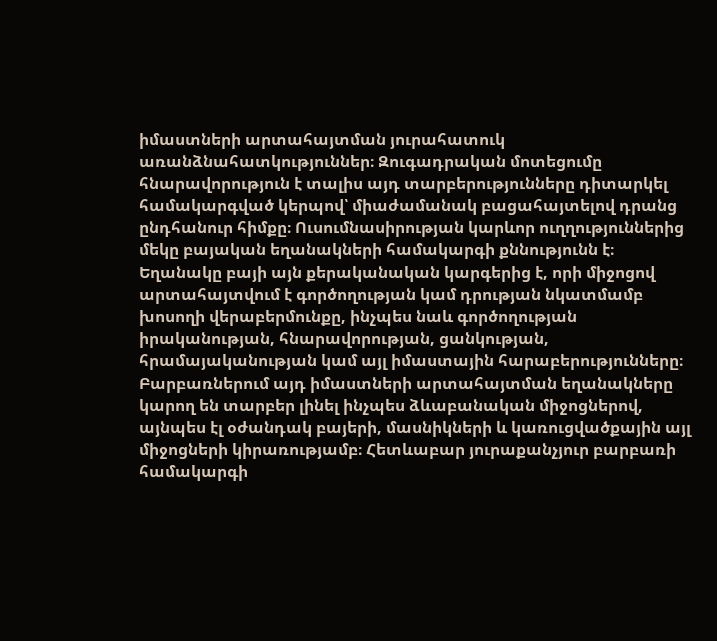իմաստների արտահայտման յուրահատուկ առանձնահատկություններ։ Զուգադրական մոտեցումը հնարավորություն է տալիս այդ տարբերությունները դիտարկել համակարգված կերպով՝ միաժամանակ բացահայտելով դրանց ընդհանուր հիմքը։ Ուսումնասիրության կարևոր ուղղություններից մեկը բայական եղանակների համակարգի քննությունն է։ Եղանակը բայի այն քերականական կարգերից է, որի միջոցով արտահայտվում է գործողության կամ դրության նկատմամբ խոսողի վերաբերմունքը, ինչպես նաև գործողության իրականության, հնարավորության, ցանկության, հրամայականության կամ այլ իմաստային հարաբերությունները։ Բարբառներում այդ իմաստների արտահայտման եղանակները կարող են տարբեր լինել ինչպես ձևաբանական միջոցներով, այնպես էլ օժանդակ բայերի, մասնիկների և կառուցվածքային այլ միջոցների կիրառությամբ։ Հետևաբար յուրաքանչյուր բարբառի համակարգի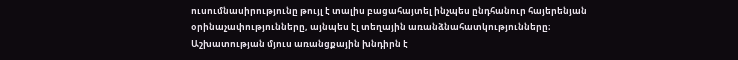ուսումնասիրությունը թույլ է տալիս բացահայտել ինչպես ընդհանուր հայերենյան օրինաչափությունները, այնպես էլ տեղային առանձնահատկությունները։ Աշխատության մյուս առանցքային խնդիրն է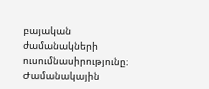բայական ժամանակների ուսումնասիրությունը։ Ժամանակային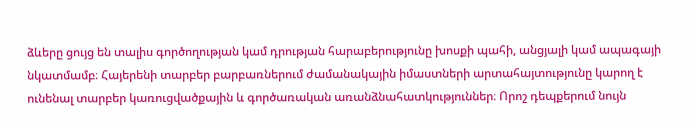ձևերը ցույց են տալիս գործողության կամ դրության հարաբերությունը խոսքի պահի, անցյալի կամ ապագայի նկատմամբ։ Հայերենի տարբեր բարբառներում ժամանակային իմաստների արտահայտությունը կարող է ունենալ տարբեր կառուցվածքային և գործառական առանձնահատկություններ։ Որոշ դեպքերում նույն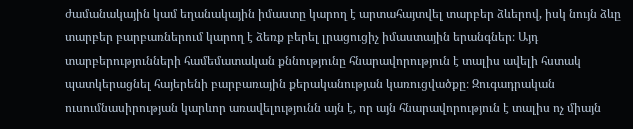ժամանակային կամ եղանակային իմաստը կարող է արտահայտվել տարբեր ձևերով, իսկ նույն ձևը տարբեր բարբառներում կարող է ձեռք բերել լրացուցիչ իմաստային երանգներ։ Այդ տարբերությունների համեմատական քննությունը հնարավորություն է տալիս ավելի հստակ պատկերացնել հայերենի բարբառային քերականության կառուցվածքը։ Զուգադրական ուսումնասիրության կարևոր առավելությունն այն է, որ այն հնարավորություն է տալիս ոչ միայն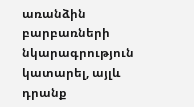առանձին բարբառների նկարագրություն կատարել, այլև դրանք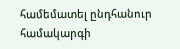համեմատել ընդհանուր համակարգի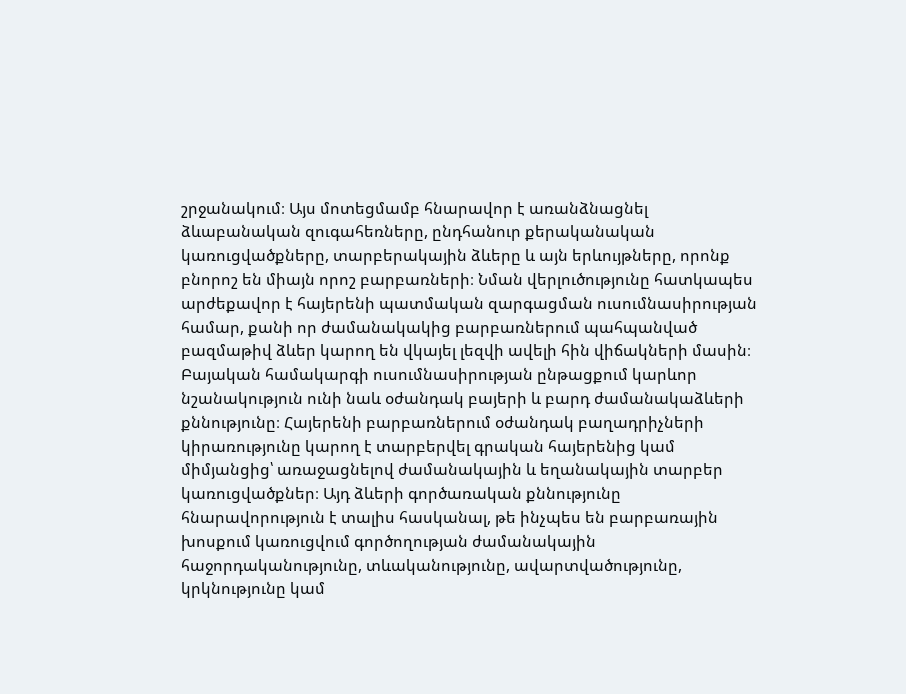շրջանակում։ Այս մոտեցմամբ հնարավոր է առանձնացնել ձևաբանական զուգահեռները, ընդհանուր քերականական կառուցվածքները, տարբերակային ձևերը և այն երևույթները, որոնք բնորոշ են միայն որոշ բարբառների։ Նման վերլուծությունը հատկապես արժեքավոր է հայերենի պատմական զարգացման ուսումնասիրության համար, քանի որ ժամանակակից բարբառներում պահպանված բազմաթիվ ձևեր կարող են վկայել լեզվի ավելի հին վիճակների մասին։ Բայական համակարգի ուսումնասիրության ընթացքում կարևոր նշանակություն ունի նաև օժանդակ բայերի և բարդ ժամանակաձևերի քննությունը։ Հայերենի բարբառներում օժանդակ բաղադրիչների կիրառությունը կարող է տարբերվել գրական հայերենից կամ միմյանցից՝ առաջացնելով ժամանակային և եղանակային տարբեր կառուցվածքներ։ Այդ ձևերի գործառական քննությունը հնարավորություն է տալիս հասկանալ, թե ինչպես են բարբառային խոսքում կառուցվում գործողության ժամանակային հաջորդականությունը, տևականությունը, ավարտվածությունը, կրկնությունը կամ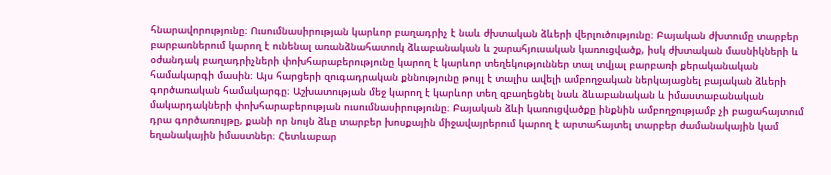հնարավորությունը։ Ուսումնասիրության կարևոր բաղադրիչ է նաև ժխտական ձևերի վերլուծությունը։ Բայական ժխտումը տարբեր բարբառներում կարող է ունենալ առանձնահատուկ ձևաբանական և շարահյուսական կառուցվածք, իսկ ժխտական մասնիկների և օժանդակ բաղադրիչների փոխհարաբերությունը կարող է կարևոր տեղեկություններ տալ տվյալ բարբառի քերականական համակարգի մասին։ Այս հարցերի զուգադրական քննությունը թույլ է տալիս ավելի ամբողջական ներկայացնել բայական ձևերի գործառական համակարգը։ Աշխատության մեջ կարող է կարևոր տեղ զբաղեցնել նաև ձևաբանական և իմաստաբանական մակարդակների փոխհարաբերության ուսումնասիրությունը։ Բայական ձևի կառուցվածքը ինքնին ամբողջությամբ չի բացահայտում դրա գործառույթը, քանի որ նույն ձևը տարբեր խոսքային միջավայրերում կարող է արտահայտել տարբեր ժամանակային կամ եղանակային իմաստներ։ Հետևաբար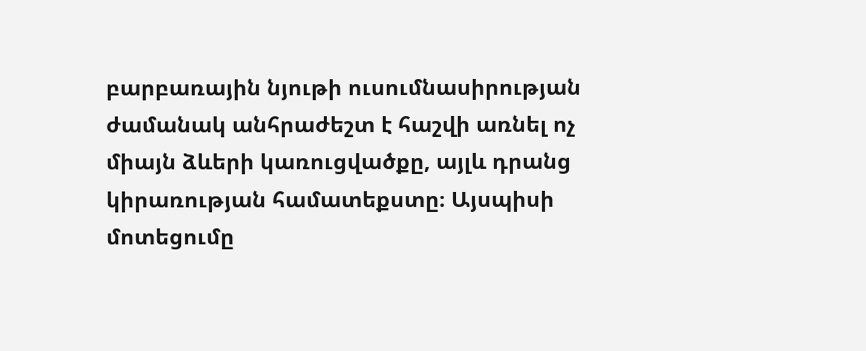բարբառային նյութի ուսումնասիրության ժամանակ անհրաժեշտ է հաշվի առնել ոչ միայն ձևերի կառուցվածքը, այլև դրանց կիրառության համատեքստը։ Այսպիսի մոտեցումը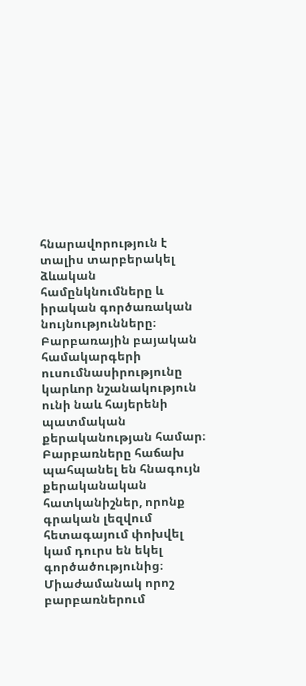հնարավորություն է տալիս տարբերակել ձևական համընկնումները և իրական գործառական նույնությունները։ Բարբառային բայական համակարգերի ուսումնասիրությունը կարևոր նշանակություն ունի նաև հայերենի պատմական քերականության համար։ Բարբառները հաճախ պահպանել են հնագույն քերականական հատկանիշներ, որոնք գրական լեզվում հետագայում փոխվել կամ դուրս են եկել գործածությունից։ Միաժամանակ որոշ բարբառներում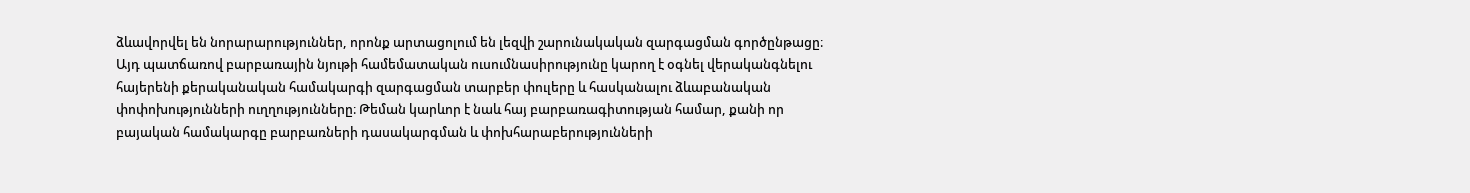ձևավորվել են նորարարություններ, որոնք արտացոլում են լեզվի շարունակական զարգացման գործընթացը։ Այդ պատճառով բարբառային նյութի համեմատական ուսումնասիրությունը կարող է օգնել վերականգնելու հայերենի քերականական համակարգի զարգացման տարբեր փուլերը և հասկանալու ձևաբանական փոփոխությունների ուղղությունները։ Թեման կարևոր է նաև հայ բարբառագիտության համար, քանի որ բայական համակարգը բարբառների դասակարգման և փոխհարաբերությունների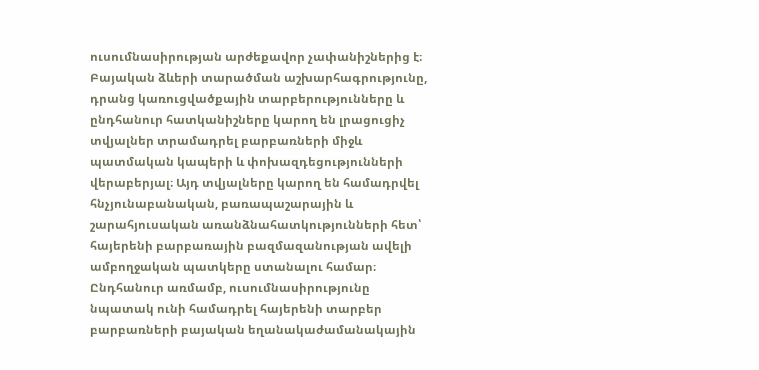ուսումնասիրության արժեքավոր չափանիշներից է։ Բայական ձևերի տարածման աշխարհագրությունը, դրանց կառուցվածքային տարբերությունները և ընդհանուր հատկանիշները կարող են լրացուցիչ տվյալներ տրամադրել բարբառների միջև պատմական կապերի և փոխազդեցությունների վերաբերյալ։ Այդ տվյալները կարող են համադրվել հնչյունաբանական, բառապաշարային և շարահյուսական առանձնահատկությունների հետ՝ հայերենի բարբառային բազմազանության ավելի ամբողջական պատկերը ստանալու համար։ Ընդհանուր առմամբ, ուսումնասիրությունը նպատակ ունի համադրել հայերենի տարբեր բարբառների բայական եղանակաժամանակային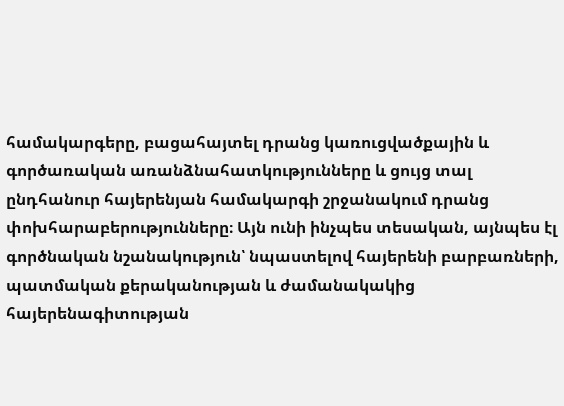համակարգերը, բացահայտել դրանց կառուցվածքային և գործառական առանձնահատկությունները և ցույց տալ ընդհանուր հայերենյան համակարգի շրջանակում դրանց փոխհարաբերությունները։ Այն ունի ինչպես տեսական, այնպես էլ գործնական նշանակություն՝ նպաստելով հայերենի բարբառների, պատմական քերականության և ժամանակակից հայերենագիտության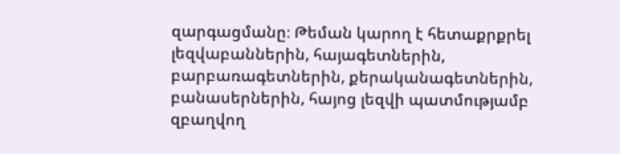զարգացմանը։ Թեման կարող է հետաքրքրել լեզվաբաններին, հայագետներին, բարբառագետներին, քերականագետներին, բանասերներին, հայոց լեզվի պատմությամբ զբաղվող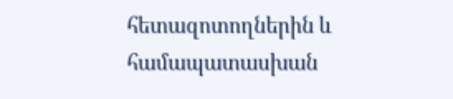հետազոտողներին և համապատասխան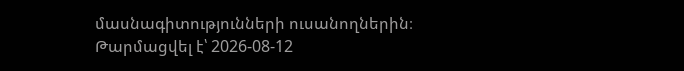մասնագիտությունների ուսանողներին։
Թարմացվել է՝ 2026-08-12